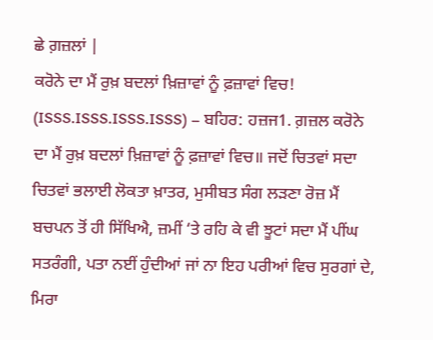ਛੇ ਗ਼ਜ਼ਲਾਂ |
ਕਰੋਨੇ ਦਾ ਮੈਂ ਰੁਖ਼ ਬਦਲਾਂ ਖ਼ਿਜ਼ਾਵਾਂ ਨੂੰ ਫ਼ਜ਼ਾਵਾਂ ਵਿਚ! (ISSS.ISSS.ISSS.ISSS) – ਬਹਿਰ: ਹਜ਼ਜ1. ਗ਼ਜ਼ਲ ਕਰੋਨੇ ਦਾ ਮੈਂ ਰੁਖ਼ ਬਦਲਾਂ ਖ਼ਿਜ਼ਾਵਾਂ ਨੂੰ ਫ਼ਜ਼ਾਵਾਂ ਵਿਚ॥ ਜਦੋਂ ਚਿਤਵਾਂ ਸਦਾ ਚਿਤਵਾਂ ਭਲਾਈ ਲੋਕਤਾ ਖ਼ਾਤਰ, ਮੁਸੀਬਤ ਸੰਗ ਲੜਣਾ ਰੋਜ਼ ਮੈਂ ਬਚਪਨ ਤੋਂ ਹੀ ਸਿੱਖਿਐ, ਜ਼ਮੀਂ ‘ਤੇ ਰਹਿ ਕੇ ਵੀ ਝੂਟਾਂ ਸਦਾ ਮੈਂ ਪੀਂਘ ਸਤਰੰਗੀ, ਪਤਾ ਨਈਂ ਹੁੰਦੀਆਂ ਜਾਂ ਨਾ ਇਹ ਪਰੀਆਂ ਵਿਚ ਸੁਰਗਾਂ ਦੇ, ਮਿਰਾ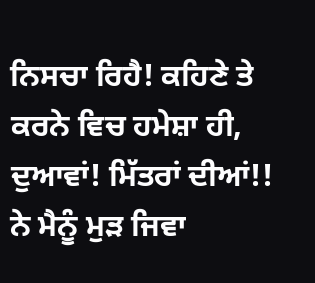ਨਿਸਚਾ ਰਿਹੈ! ਕਹਿਣੇ ਤੇ ਕਰਨੇ ਵਿਚ ਹਮੇਸ਼ਾ ਹੀ, ਦੁਆਵਾਂ! ਮਿੱਤਰਾਂ ਦੀਆਂ!! ਨੇ ਮੈਨੂੰ ਮੁੜ ਜਿਵਾ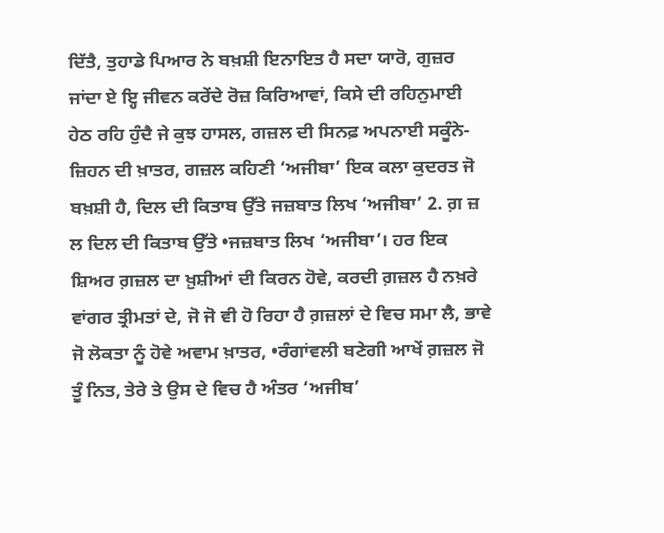ਦਿੱਤੈ, ਤੁਹਾਡੇ ਪਿਆਰ ਨੇ ਬਖ਼ਸ਼ੀ ਇਨਾਇਤ ਹੈ ਸਦਾ ਯਾਰੋ, ਗੁਜ਼ਰ ਜਾਂਦਾ ਏ ਇ੍ਹ ਜੀਵਨ ਕਰੇਂਦੇ ਰੋਜ਼ ਕਿਰਿਆਵਾਂ, ਕਿਸੇ ਦੀ ਰਹਿਨੁਮਾਈ ਹੇਠ ਰਹਿ ਹੁੰਦੈ ਜੇ ਕੁਝ ਹਾਸਲ, ਗਜ਼ਲ ਦੀ ਸਿਨਫ਼ ਅਪਨਾਈ ਸਕੂੰਨੇ-ਜ਼ਿਹਨ ਦੀ ਖ਼ਾਤਰ, ਗਜ਼ਲ ਕਹਿਣੀ ‘ਅਜੀਬਾ’ ਇਕ ਕਲਾ ਕੁਦਰਤ ਜੋ ਬਖ਼ਸ਼ੀ ਹੈ, ਦਿਲ ਦੀ ਕਿਤਾਬ ਉੱਤੇ ਜਜ਼ਬਾਤ ਲਿਖ ‘ਅਜੀਬਾ’ 2. ਗ਼ ਜ਼ ਲ ਦਿਲ ਦੀ ਕਿਤਾਬ ਉੱਤੇ •ਜਜ਼ਬਾਤ ਲਿਖ ‘ਅਜੀਬਾ’। ਹਰ ਇਕ ਸ਼ਿਅਰ ਗ਼ਜ਼ਲ ਦਾ ਖ਼ੁਸ਼ੀਆਂ ਦੀ ਕਿਰਨ ਹੋਵੇ, ਕਰਦੀ ਗ਼ਜ਼ਲ ਹੈ ਨਖ਼ਰੇ ਵਾਂਗਰ ਤ੍ਰੀਮਤਾਂ ਦੇ, ਜੋ ਜੋ ਵੀ ਹੋ ਰਿਹਾ ਹੈ ਗ਼ਜ਼ਲਾਂ ਦੇ ਵਿਚ ਸਮਾ ਲੈ, ਭਾਵੇ ਜੋ ਲੋਕਤਾ ਨੂੰ ਹੋਵੇ ਅਵਾਮ ਖ਼ਾਤਰ, •ਰੰਗਾਂਵਲੀ ਬਣੇਗੀ ਆਖੇਂ ਗ਼ਜ਼ਲ ਜੋ ਤੂੰ ਨਿਤ, ਤੇਰੇ ਤੇ ਉਸ ਦੇ ਵਿਚ ਹੈ ਅੰਤਰ ‘ਅਜੀਬ’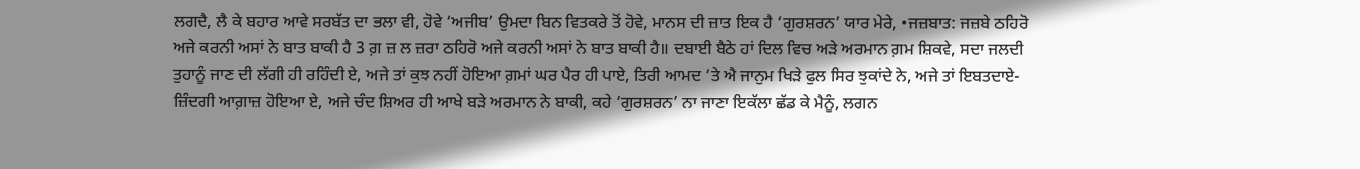ਲਗਦੈ, ਲੈ ਕੇ ਬਹਾਰ ਆਵੇ ਸਰਬੱਤ ਦਾ ਭਲਾ ਵੀ, ਹੋਵੇ ‘ਅਜੀਬ’ ਉਮਦਾ ਬਿਨ ਵਿਤਕਰੇ ਤੋਂ ਹੋਵੇ, ਮਾਨਸ ਦੀ ਜ਼ਾਤ ਇਕ ਹੈ ‘ਗੁਰਸ਼ਰਨ’ ਯਾਰ ਮੇਰੇ, •ਜਜ਼ਬਾਤ: ਜਜ਼ਬੇ ਠਹਿਰੋ ਅਜੇ ਕਰਨੀ ਅਸਾਂ ਨੇ ਬਾਤ ਬਾਕੀ ਹੈ 3 ਗ਼ ਜ਼ ਲ ਜ਼ਰਾ ਠਹਿਰੋ ਅਜੇ ਕਰਨੀ ਅਸਾਂ ਨੇ ਬਾਤ ਬਾਕੀ ਹੈ॥ ਦਬਾਈ ਬੈਠੇ ਹਾਂ ਦਿਲ ਵਿਚ ਅੜੇ ਅਰਮਾਨ ਗ਼ਮ ਸ਼ਿਕਵੇ, ਸਦਾ ਜਲਦੀ ਤੁਹਾਨੂੰ ਜਾਣ ਦੀ ਲੱਗੀ ਹੀ ਰਹਿੰਦੀ ਏ, ਅਜੇ ਤਾਂ ਕੁਝ ਨਹੀਂ ਹੋਇਆ ਗ਼ਮਾਂ ਘਰ ਪੈਰ ਹੀ ਪਾਏ, ਤਿਰੀ ਆਮਦ ‘ਤੇ ਐ ਜਾਨੁਮ ਖਿੜੇ ਫੁਲ ਸਿਰ ਝੁਕਾਂਦੇ ਨੇ, ਅਜੇ ਤਾਂ ਇਬਤਦਾਏ-ਜ਼ਿੰਦਗੀ ਆਗ਼ਾਜ਼ ਹੋਇਆ ਏ, ਅਜੇ ਚੰਦ ਸ਼ਿਅਰ ਹੀ ਆਖੇ ਬੜੇ ਅਰਮਾਨ ਨੇ ਬਾਕੀ, ਕਹੇ ‘ਗੁਰਸ਼ਰਨ’ ਨਾ ਜਾਣਾ ਇਕੱਲਾ ਛੱਡ ਕੇ ਮੈਨੂੰ, ਲਗਨ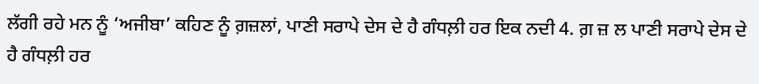ਲੱਗੀ ਰਹੇ ਮਨ ਨੂੰ ‘ਅਜੀਬਾ’ ਕਹਿਣ ਨੂੰ ਗ਼ਜ਼ਲਾਂ, ਪਾਣੀ ਸਰਾਪੇ ਦੇਸ ਦੇ ਹੈ ਗੰਧਲ਼ੀ ਹਰ ਇਕ ਨਦੀ 4. ਗ਼ ਜ਼ ਲ ਪਾਣੀ ਸਰਾਪੇ ਦੇਸ ਦੇ ਹੈ ਗੰਧਲ਼ੀ ਹਰ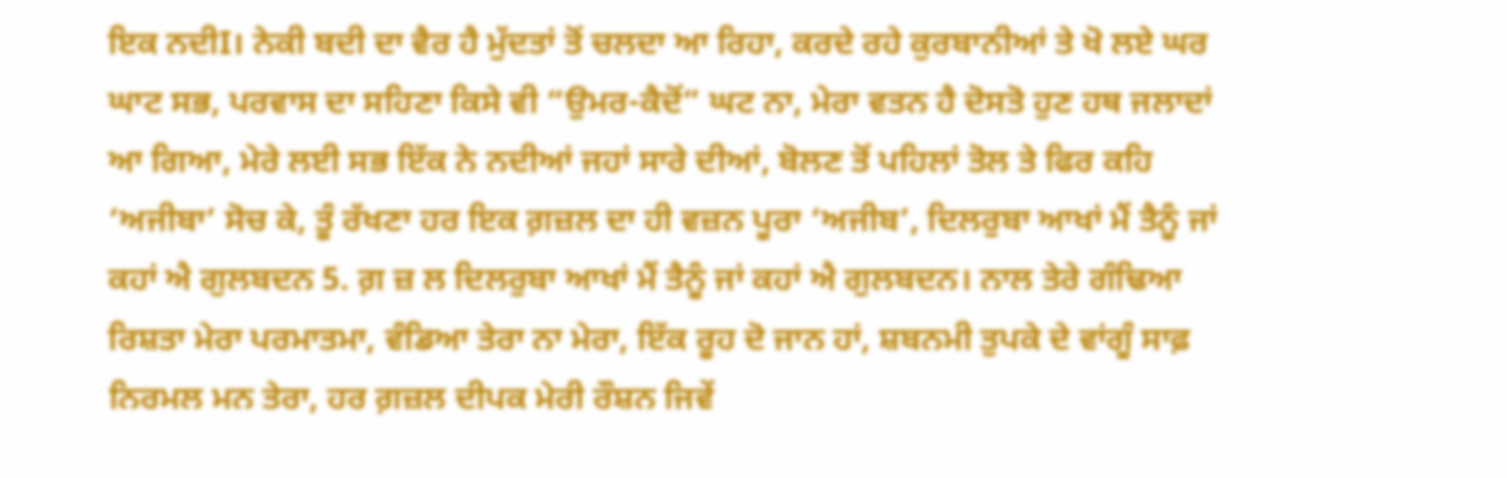ਇਕ ਨਦੀI। ਨੇਕੀ ਬਦੀ ਦਾ ਵੈਰ ਹੈ ਮੁੱਦਤਾਂ ਤੋਂ ਚਲਦਾ ਆ ਰਿਹਾ, ਕਰਦੇ ਰਹੇ ਕੁਰਬਾਨੀਆਂ ਤੇ ਖੋ ਲਏ ਘਰ ਘਾਟ ਸਭ, ਪਰਵਾਸ ਦਾ ਸਹਿਣਾ ਕਿਸੇ ਵੀ “ਉਮਰ-ਕੈਦੋਂ” ਘਟ ਨਾ, ਮੇਰਾ ਵਤਨ ਹੈ ਦੋਸਤੋ ਹੁਣ ਹਥ ਜਲਾਦਾਂ ਆ ਗਿਆ, ਮੇਰੇ ਲਈ ਸਭ ਇੱਕ ਨੇ ਨਦੀਆਂ ਜਹਾਂ ਸਾਰੇ ਦੀਆਂ, ਬੋਲਣ ਤੋਂ ਪਹਿਲਾਂ ਤੋਲ ਤੇ ਫਿਰ ਕਹਿ ‘ਅਜੀਬਾ’ ਸੋਚ ਕੇ, ਤੂੰ ਰੱਖਣਾ ਹਰ ਇਕ ਗ਼ਜ਼ਲ ਦਾ ਹੀ ਵਜ਼ਨ ਪੂਰਾ ‘ਅਜੀਬ’, ਦਿਲਰੁਬਾ ਆਖਾਂ ਮੈਂ ਤੈਨੂੰ ਜਾਂ ਕਹਾਂ ਐ ਗੁਲਬਦਨ 5. ਗ਼ ਜ਼ ਲ ਦਿਲਰੁਬਾ ਆਖਾਂ ਮੈਂ ਤੈਨੂੰ ਜਾਂ ਕਹਾਂ ਐ ਗੁਲਬਦਨ। ਨਾਲ ਤੇਰੇ ਗੰਢਿਆ ਰਿਸ਼ਤਾ ਮੇਰਾ ਪਰਮਾਤਮਾ, ਵੰਡਿਆ ਤੇਰਾ ਨਾ ਮੇਰਾ, ਇੱਕ ਰੂਹ ਦੋ ਜਾਨ ਹਾਂ, ਸ਼ਬਨਮੀ ਤੁਪਕੇ ਦੇ ਵਾਂਗੂੰ ਸਾਫ਼ ਨਿਰਮਲ ਮਨ ਤੇਰਾ, ਹਰ ਗ਼ਜ਼ਲ ਦੀਪਕ ਮੇਰੀ ਰੌਸ਼ਨ ਜਿਵੇਂ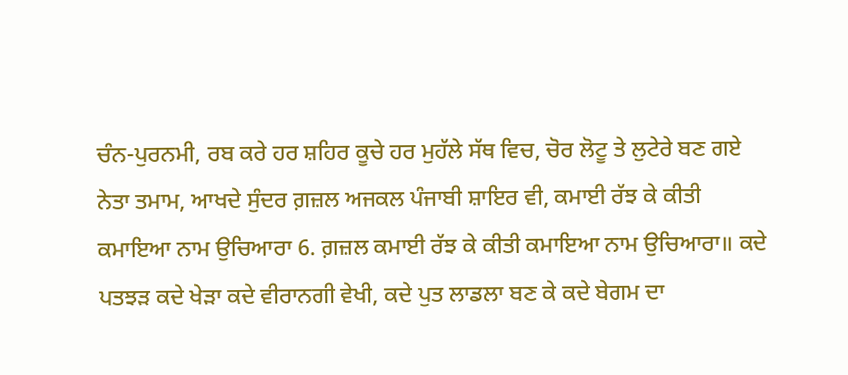ਚੰਨ-ਪੁਰਨਮੀ, ਰਬ ਕਰੇ ਹਰ ਸ਼ਹਿਰ ਕੂਚੇ ਹਰ ਮੁਹੱਲੇ ਸੱਥ ਵਿਚ, ਚੋਰ ਲੋਟੂ ਤੇ ਲੁਟੇਰੇ ਬਣ ਗਏ ਨੇਤਾ ਤਮਾਮ, ਆਖਦੇ ਸੁੰਦਰ ਗ਼ਜ਼ਲ ਅਜਕਲ ਪੰਜਾਬੀ ਸ਼ਾਇਰ ਵੀ, ਕਮਾਈ ਰੱਝ ਕੇ ਕੀਤੀ ਕਮਾਇਆ ਨਾਮ ਉਚਿਆਰਾ 6. ਗ਼ਜ਼ਲ ਕਮਾਈ ਰੱਝ ਕੇ ਕੀਤੀ ਕਮਾਇਆ ਨਾਮ ਉਚਿਆਰਾ॥ ਕਦੇ ਪਤਝੜ ਕਦੇ ਖੇੜਾ ਕਦੇ ਵੀਰਾਨਗੀ ਵੇਖੀ, ਕਦੇ ਪੁਤ ਲਾਡਲਾ ਬਣ ਕੇ ਕਦੇ ਬੇਗਮ ਦਾ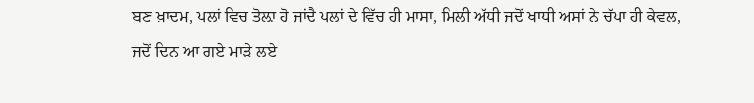ਬਣ ਖ਼ਾਦਮ, ਪਲਾਂ ਵਿਚ ਤੋਲ਼ਾ ਹੋ ਜਾਂਦੈ ਪਲਾਂ ਦੇ ਵਿੱਚ ਹੀ ਮਾਸਾ, ਮਿਲੀ ਅੱਧੀ ਜਦੋਂ ਖਾਧੀ ਅਸਾਂ ਨੇ ਚੱਪਾ ਹੀ ਕੇਵਲ, ਜਦੋਂ ਦਿਨ ਆ ਗਏ ਮਾੜੇ ਲਏ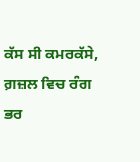ਕੱਸ ਸੀ ਕਮਰਕੱਸੇ, ਗ਼ਜ਼ਲ ਵਿਚ ਰੰਗ ਭਰ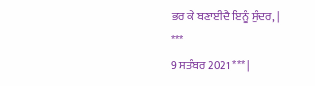ਭਰ ਕੇ ਬਣਾਈਦੈ ਇਨੂੰ ਸੁੰਦਰ, |
***
9 ਸਤੰਬਰ 2021 *** |